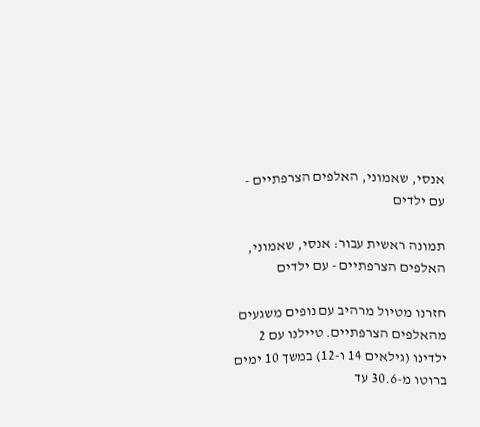אנסי, שאמוני, האלפים הצרפתיים - עם ילדים

תמונה ראשית עבור: אנסי, שאמוני, האלפים הצרפתיים - עם ילדים

חזרנו מטיול מרהיב עם נופים משגעים מהאלפים הצרפתיים. טיילנו עם 2 ילדינו (גילאים 14 ו-12) במשך 10 ימים ברוטו מ-30.6 עד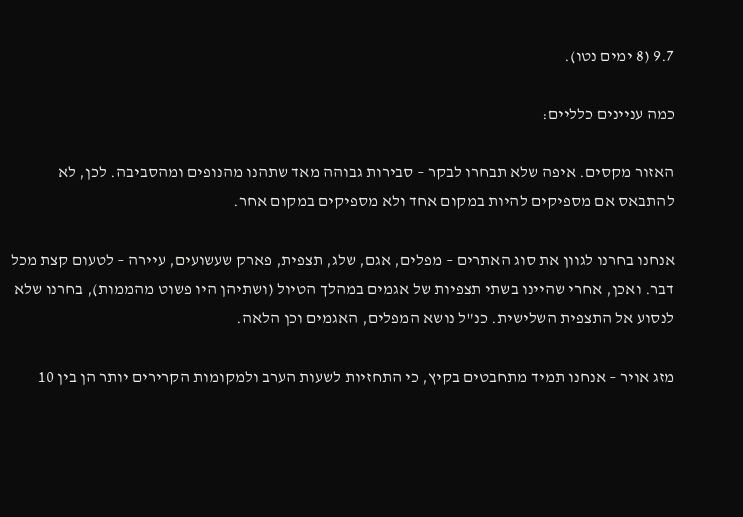9.7 (8 ימים נטו).

כמה עניינים כלליים:

האזור מקסים. איפה שלא תבחרו לבקר – סבירות גבוהה מאד שתהנו מהנופים ומהסביבה. לכן, לא להתבאס אם מספיקים להיות במקום אחד ולא מספיקים במקום אחר.

אנחנו בחרנו לגוון את סוג האתרים – מפלים, אגם, שלג, תצפית, פארק שעשועים, עיירה – לטעום קצת מכל דבר. ואכן, אחרי שהיינו בשתי תצפיות של אגמים במהלך הטיול (ושתיהן היו פשוט מהממות), בחרנו שלא לנסוע אל התצפית השלישית. כנ"ל נושא המפלים, האגמים וכן הלאה.

מזג אויר – אנחנו תמיד מתחבטים בקיץ, כי התחזיות לשעות הערב ולמקומות הקרירים יותר הן בין 10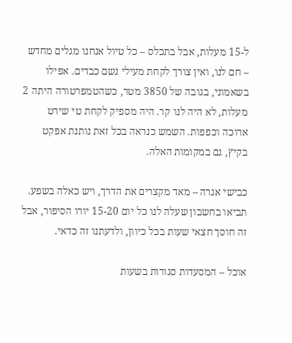ל-15 מעלות, אבל בתכלס – כל טיול אנחנו מגלים מחדש – חם לנו, ואין צורך לקחת מעילי גשם כבדים. אפילו בשאמוני, בגובה של 3850 מטר, כשהטמפרטורה היתה 2 מעלות, לא היה לנו קר. היה מספיק לקחת טי שירט ארוכה וכפפות. השמש כנראה בכל זאת נותנת אפקט בקיץ, גם במקומות האלה.

כבישי אגרה – מאד מקצרים את הדרך, ויש כאלה בשפע. תביאו בחשבון שעלה לנו כל יום 15-20 יורו הסיפור, אבל זה חוסך חצאי שעות בכל כיוון, ולדעתנו זה כדאי.

אוכל – המסעדות סגורות בשעות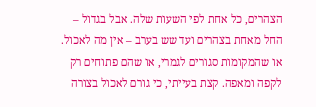הצהרים, כל אחת לפי השעות שלה. אבל בגדול – החל מאחת בצהרים ועד שש בערב – אין מה לאכול. או שהמקומות סגורים לגמרי, או שהם פתוחים רק לקפה ומאפה. קצת בעייתי, כי גורם לאכול בצורה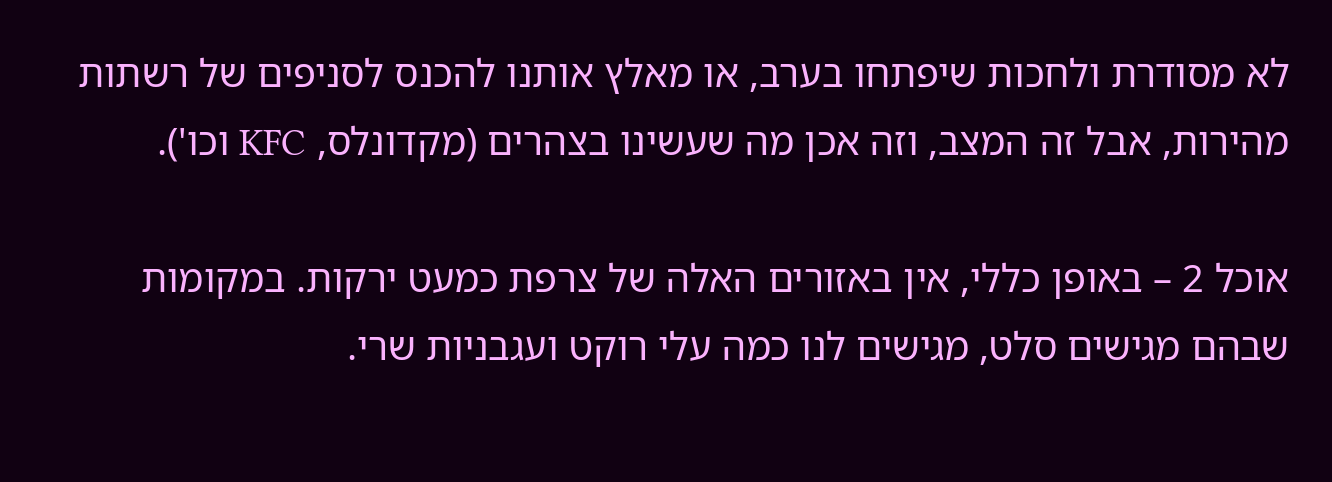לא מסודרת ולחכות שיפתחו בערב, או מאלץ אותנו להכנס לסניפים של רשתות מהירות, אבל זה המצב, וזה אכן מה שעשינו בצהרים (מקדונלס, KFC וכו').

אוכל 2 – באופן כללי, אין באזורים האלה של צרפת כמעט ירקות. במקומות שבהם מגישים סלט, מגישים לנו כמה עלי רוקט ועגבניות שרי.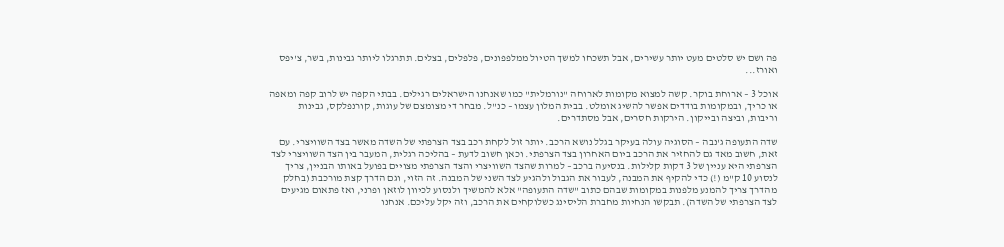פה ושם יש סלטים מעט יותר עשירים, אבל תשכחו למשך הטיול ממלפפונים, פלפלים, בצלים. תתרגלו ליותר גבינות, בשר, צ'יפס ואורז...

אוכל 3 – ארוחת בוקר. קשה למצוא מקומות לארוחה "נורמלית" כמו שאנחנו הישראלים רגילים. בבתי הקפה יש לרוב קפה ומאפה או כריך, ובמקומות בודדים אפשר להשיג אומלט. בבית המלון עצמו – כנ"ל. מבחר די מצומצם של עוגות, קורנפלקס, גבינות וריבות, וביצה ובייקון. הירקות חסרים, אבל מסתדרים.

שדה התעופה ג'נבה – הסוגיה עולה בעיקר בגלל נושא הרכב. יותר זול לקחת רכב בצד הצרפתי של השדה מאשר בצד השוויצרי. עם זאת, חשוב מאד גם להחזיר את הרכב ביום האחרון בצד הצרפתי. וכאן חשוב לדעת – בהליכה רגלית, המעבר בין הצד השוויצרי לצד הצרפתי היא עניין של 3 דקות קלילות. בנסיעה ברכב – למרות שהצד השוויצרי והצד הצרפתי מצויים בפועל באותו הבניין, צריך לנסוע 10 ק"מ (!) כדי להקיף את המבנה, לעבור את הגבול ולהגיע לצד השני של המבנה. זה הזוי, וגם הדרך קצת מורכבת (בחלק מהדרך צריך להמנע מלפנות במקומות שבהם כתוב "שדה התעופה" אלא להמשיך ולנסוע לכיוון לוזאן ופרני, ואז פתאום מגיעים לצד הצרפתי של השדה). תבקשו הנחיות מחברת הליסינג כשלוקחים את הרכב, וזה יקל עליכם. אנחנו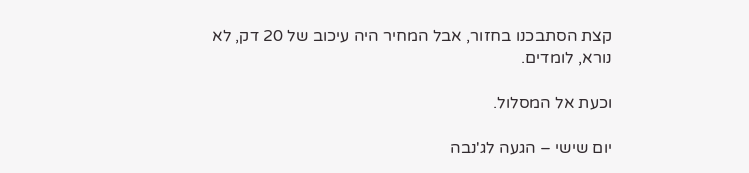קצת הסתבכנו בחזור, אבל המחיר היה עיכוב של 20 דק, לא נורא, לומדים.

וכעת אל המסלול.

יום שישי – הגעה לג'נבה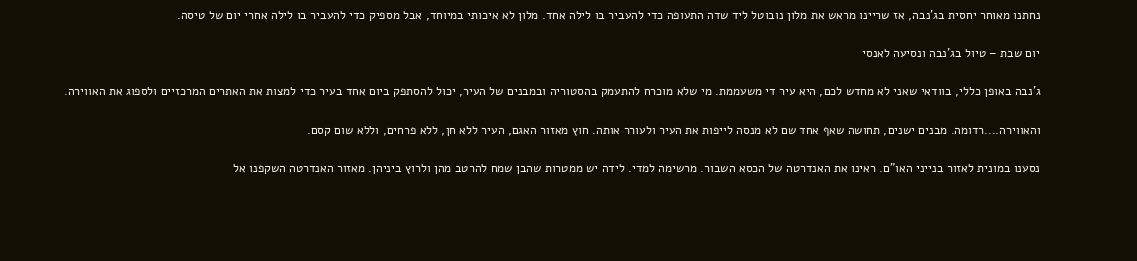נחתנו מאוחר יחסית בג'נבה, אז שריינו מראש את מלון נובוטל ליד שדה התעופה כדי להעביר בו לילה אחד. מלון לא איכותי במיוחד, אבל מספיק כדי להעביר בו לילה אחרי יום של טיסה.

יום שבת – טיול בג'נבה ונסיעה לאנסי

ג'נבה באופן כללי, בוודאי שאני לא מחדש לכם, היא עיר די משעממת. מי שלא מוכרח להתעמק בהסטוריה ובמבנים של העיר, יכול להסתפק ביום אחד בעיר כדי למצות את האתרים המרכזיים ולספוג את האווירה.

והאווירה....רדומה. מבנים ישנים, תחושה שאף אחד שם לא מנסה לייפות את העיר ולעורר אותה. חוץ מאזור האגם, העיר ללא חן, ללא פרחים, וללא שום קסם.

נסענו במונית לאזור בנייני האו"ם. ראינו את האנדרטה של הכסא השבור. מרשימה למדי. לידה יש ממטרות שהבן שמח להרטב מהן ולרוץ ביניהן. מאזור האנדרטה השקפנו אל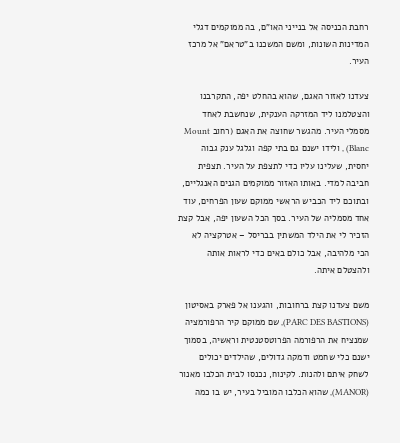רחבת הכניסה אל בנייני האו"ם, בה ממוקמים דגלי המדינות השונות, ומשם המשכנו ב"טראם" אל מרכז העיר.

צעדנו לאזור האגם, שהוא בהחלט יפה, התקרבנו והצטלמנו ליד המזרקה הענקית, שנחשבת לאחד מסמלי העיר. מהגשר שחוצה את האגם (רחוב Mount Blanc) , ולידו ישנם גם בתי קפה וגלגל ענק גבוה יחסית, שעלינו עליו כדי לתצפת על העיר. תצפית חביבה למדי. באותו האזור ממוקמים הגנים האנגליים, ובתוכם ליד הכביש הראשי ממוקם שעון הפרחים, עוד אחד מסמליה של העיר. בסך הכל השעון יפה, אבל קצת הזכיר לי את הילד המשתין בבריסל – אטרקציה לא הכי מלהיבה, אבל כולם באים כדי לראות אותה ולהצטלם איתה.

משם צעדנו קצת ברחובות, והגענו אל פארק באסיטון (PARC DES BASTIONS), שם ממוקם קיר הרפורמציה שמנציח את הרפורמה הפרוטסטנטית וראשיה, בסמוך ישנם כלי שחמט ודמקה גדולים, שהילדים יכולים לשחק איתם ולהנות. לקינוח, נכנסו לבית הכלבו מאנור (MANOR), שהוא הכלבו המוביל בעיר, יש בו כמה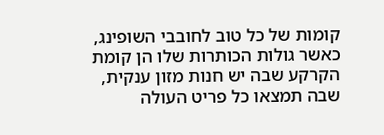קומות של כל טוב לחובבי השופינג, כאשר גולות הכותרות שלו הן קומת הקרקע שבה יש חנות מזון ענקית, שבה תמצאו כל פריט העולה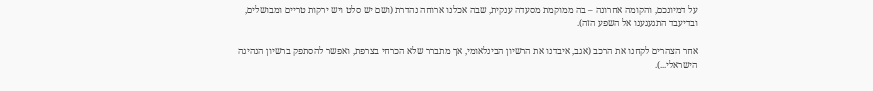על דמיונכם, והקומה אחרונה – בה ממוקמת מסעדה ענקית, שבה אכלנו ארוחה נהדרת (ושם יש סלט ויש ירקות טריים ומבושלים, ובדיעבד התגעגענו אל השפע הזה).

אחר הצהרים לקחנו את הרכב (אגב, איבדנו את הרשיון הבינלאומי, אך מתברר שלא הכרחי בצרפת, ואפשר להסתפק ברשיון הנהיגה הישראלי...).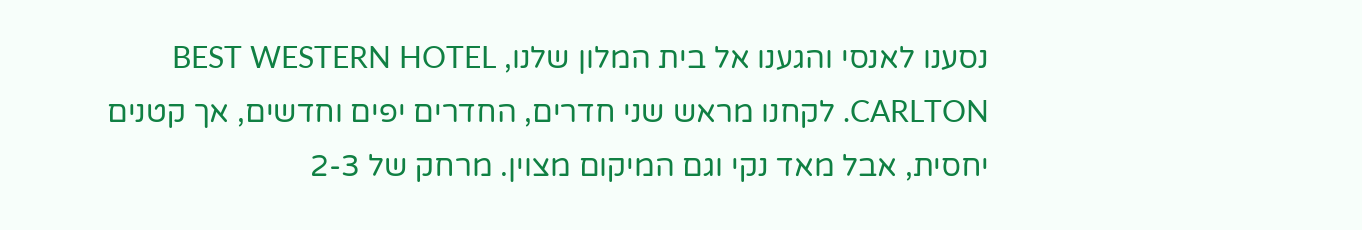נסענו לאנסי והגענו אל בית המלון שלנו, BEST WESTERN HOTEL CARLTON. לקחנו מראש שני חדרים, החדרים יפים וחדשים, אך קטנים יחסית, אבל מאד נקי וגם המיקום מצוין. מרחק של 2-3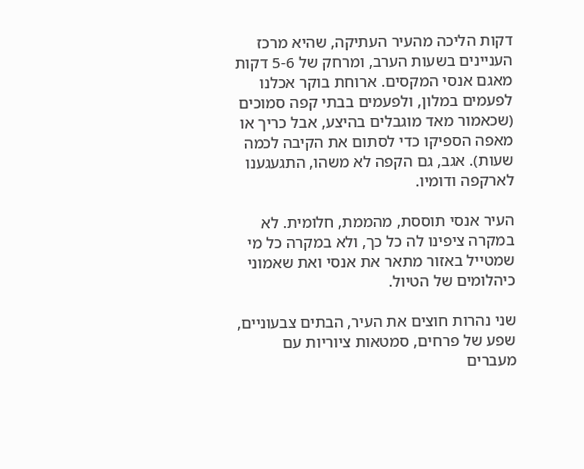דקות הליכה מהעיר העתיקה, שהיא מרכז העניינים בשעות הערב, ומרחק של 5-6 דקות מאגם אנסי המקסים. ארוחת בוקר אכלנו לפעמים במלון, ולפעמים בבתי קפה סמוכים (שכאמור מאד מוגבלים בהיצע, אבל כריך או מאפה הספיקו כדי לסתום את הקיבה לכמה שעות). אגב, גם הקפה לא משהו, התגעגענו לארקפה ודומיו.

העיר אנסי תוססת, מהממת, חלומית. לא במקרה ציפינו לה כל כך, ולא במקרה כל מי שמטייל באזור מתאר את אנסי ואת שאמוני כיהלומים של הטיול.

שני נהרות חוצים את העיר, הבתים צבעוניים, שפע של פרחים, סמטאות ציוריות עם מעברים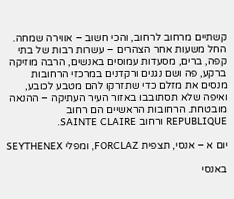קשתיים מרחוב לרחוב, והכי חשוב – אווירה שמחה. החל משעות אחר הצהרים – עשרות רבות של בתי קפה, ברים, מסעדות עמוסים באנשים, הרבה מוזיקה ברקע, פה ושם נגנים ורקדנים במרכזי הרחובות מנסים את מזלם כדי שתזרקו להם מטבע לכובע, ואיפה שלא תסתובבו באזור העיר העתיקה – ההנאה מובטחת. הרחובות הראשיים הם רחוב REPUBLIQUE ורחוב SAINTE CLAIRE.

יום א – אנסי, תצפית FORCLAZ, ומפלי SEYTHENEX

באנסי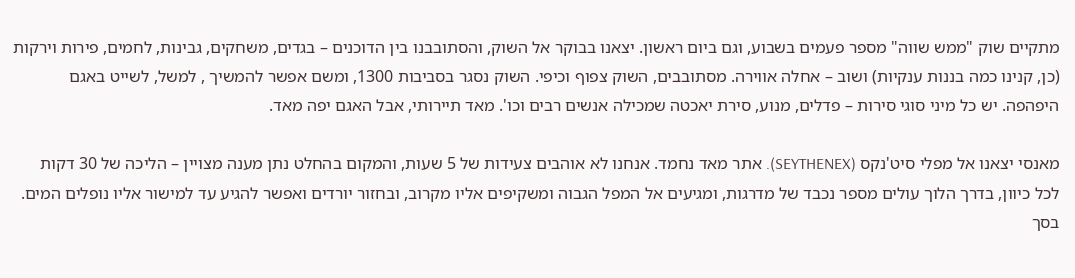מתקיים שוק "ממש שווה" מספר פעמים בשבוע, וגם ביום ראשון. יצאנו בבוקר אל השוק, והסתובבנו בין הדוכנים – בגדים, משחקים, גבינות, לחמים, פירות וירקות (כן, קנינו כמה בננות ענקיות) ושוב – אחלה אווירה. מסתובבים, השוק צפוף וכיפי. השוק נסגר בסביבות 1300, ומשם אפשר להמשיך , למשל, לשייט באגם היפהפה. יש כל מיני סוגי סירות – פדלים, מנוע, סירת יאכטה שמכילה אנשים רבים וכו'. מאד תיירותי, אבל האגם יפה מאד.

מאנסי יצאנו אל מפלי סיט'נקס (SEYTHENEX). אתר מאד נחמד. אנחנו לא אוהבים צעידות של 5 שעות, והמקום בהחלט נתן מענה מצויין – הליכה של 30 דקות לכל כיוון, בדרך הלוך עולים מספר נכבד של מדרגות, ומגיעים אל המפל הגבוה ומשקיפים אליו מקרוב, ובחזור יורדים ואפשר להגיע עד למישור אליו נופלים המים. בסך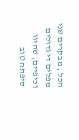הכל , מבקרים שני מפלים די גדולים וכיפיים, שהיוו סיפתח טוב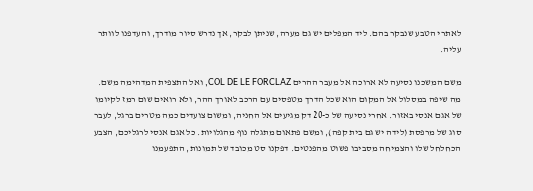לאתרי הטבע שנבקר בהם. ליד המפלים יש גם מערה, שניתן לבקר, אך נדרש סיור מודרך, והעדפנו לוותר עליה.

משם המשכנו נסיעה לא ארוכה אל מעבר ההרים COL DE LE FORCLAZ, ואל התצפית המדהימה משם. מה שיפה במסלול אל המקום הוא שכל הדרך מטפסים עם הרכב לאורך ההר, ולא רואים שום רמז לקיומו של אגם אנסי באזור. אחרי נסיעה של כ-20 דק מגיעים אל החניה, ומשום צועדים כמה מטרים ברגל, לעבר סוג של מרפסת (לידה יש גם בית קפה), ומשם פתאום מתגלה נוף מהגלויות. כל אגם אנסי לרגליכם, הצבע הכחלחל שלו והצמיחה מסביבו פשוט מהפנטים. דפקנו סט מכובד של תמונות, התפעמנו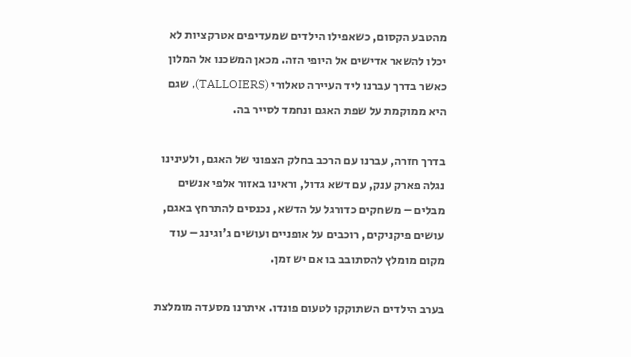מהטבע הקסום, כשאפילו הילדים שמעדיפים אטרקציות לא יכלו להשאר אדישים אל היופי הזה. מכאן המשכנו אל המלון כאשר בדרך עברנו ליד העיירה טאלורי (TALLOIERS), שגם היא ממוקמת על שפת האגם ונחמד לסייר בה.

בדרך חזרה, עברנו עם הרכב בחלק הצפוני של האגם, ולעינינו נגלה פארק ענק, עם דשא גדול, וראינו באזור אלפי אנשים מבלים – משחקים כדורגל על הדשא, נכנסים להתרחץ באגם, עושים פיקניקים, רוכבים על אופניים ועושים ג'וגינג – עוד מקום מומלץ להסתובב בו אם יש זמן.

בערב הילדים השתוקקו לטעום פונדו. איתרנו מסעדה מומלצת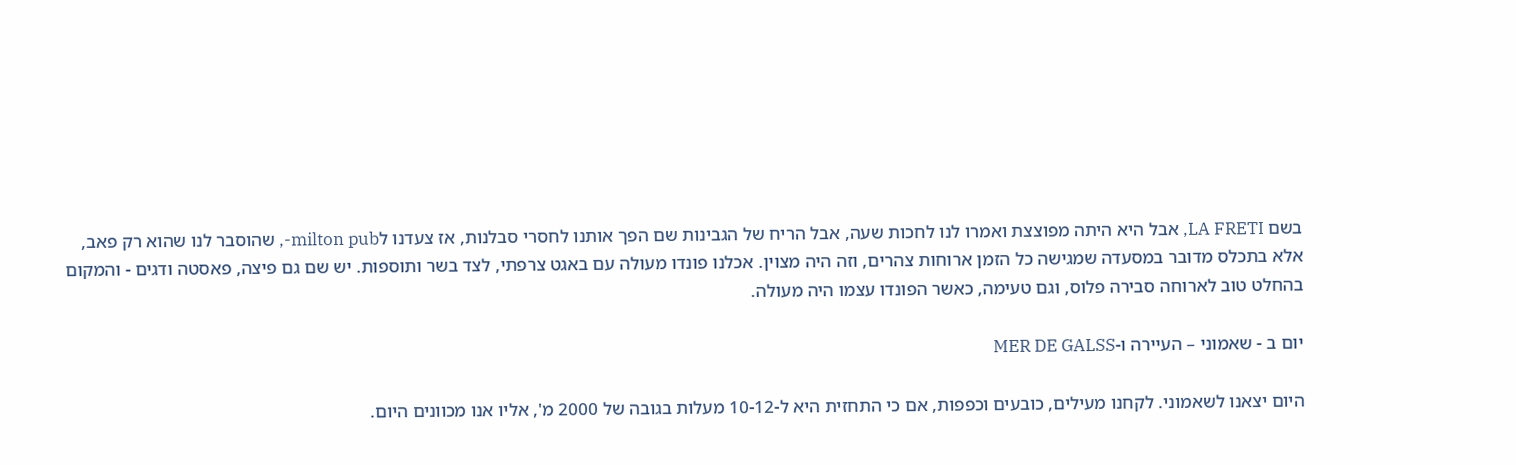בשם LA FRETI, אבל היא היתה מפוצצת ואמרו לנו לחכות שעה, אבל הריח של הגבינות שם הפך אותנו לחסרי סבלנות, אז צעדנו לmilton pub-, שהוסבר לנו שהוא רק פאב, אלא בתכלס מדובר במסעדה שמגישה כל הזמן ארוחות צהרים, וזה היה מצוין. אכלנו פונדו מעולה עם באגט צרפתי, לצד בשר ותוספות. יש שם גם פיצה, פאסטה ודגים - והמקום בהחלט טוב לארוחה סבירה פלוס, וגם טעימה, כאשר הפונדו עצמו היה מעולה.

יום ב - שאמוני – העיירה ו-MER DE GALSS

היום יצאנו לשאמוני. לקחנו מעילים, כובעים וכפפות, אם כי התחזית היא ל-10-12 מעלות בגובה של 2000 מ', אליו אנו מכוונים היום.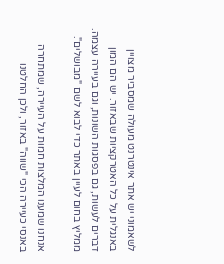לשאמוני יש אתר אינטרנט מעולה שמסביר מצויין באנגלית על כל האטרקציות שבאזור. יש הם המון דברים לעשות, גם בפסגות השונות, וגם בעיירה עצמה. ממליץ בחום לעיין באתר כדי לבוא לשם "מבושלים".

אנחנו שמענו המלצות חמות על העיירה, שמתחרה באנסי כעיירה הכי "שווה" באזור, ולכן החלטנו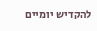להקדיש יומיים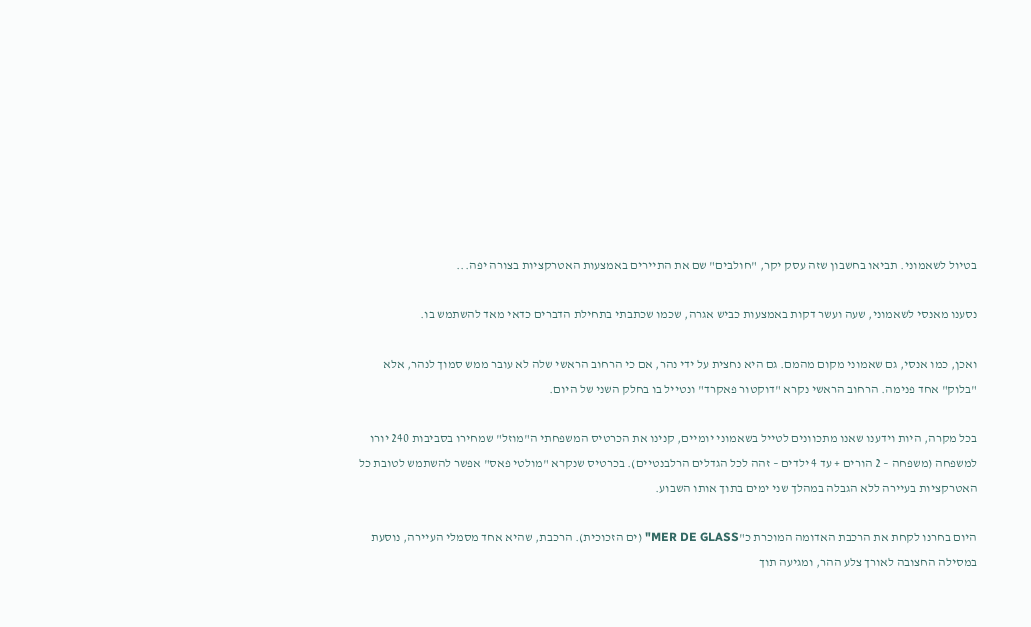בטיול לשאמוני. תביאו בחשבון שזה עסק יקר, "חולבים" שם את התיירים באמצעות האטרקציות בצורה יפה...

נסענו מאנסי לשאמוני, שעה ועשר דקות באמצעות כביש אגרה, שכמו שכתבתי בתחילת הדברים כדאי מאד להשתמש בו.

ואכן, כמו אנסי, גם שאמוני מקום מהמם. גם היא נחצית על ידי נהר, אם כי הרחוב הראשי שלה לא עובר ממש סמוך לנהר, אלא "בלוק" אחד פנימה. הרחוב הראשי נקרא "דוקטור פאקרד" ונטייל בו בחלק השני של היום.

בכל מקרה, היות וידענו שאנו מתכוונים לטייל בשאמוני יומיים, קנינו את הכרטיס המשפחתי ה"מוזל" שמחירו בסביבות 240 יורו למשפחה (משפחה – 2 הורים + עד 4 ילדים – זהה לכל הגדלים הרלבנטיים). בכרטיס שנקרא "מולטי פאס" אפשר להשתמש לטובת כל האטרקציות בעיירה ללא הגבלה במהלך שני ימים בתוך אותו השבוע.

היום בחרנו לקחת את הרכבת האדומה המוכרת כ"MER DE GLASS" (ים הזכוכית). הרכבת, שהיא אחד מסמלי העיירה, נוסעת במסילה החצובה לאורך צלע ההר, ומגיעה תוך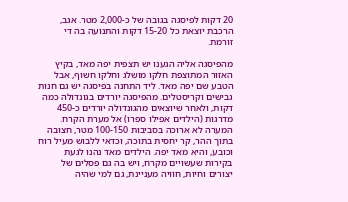20 דקות לפיסגה בגובה של כ-2,000 מטר. אגב, הרכבת יוצאת כל 15-20 דקות והתנועה בה די זורמת.

מהפיסגה אליה הגענו יש תצפית יפה מאד, בקיץ האזור המתוצפת חלקו מושלג וחלקו חשוף, אבל הטבע שם יפה מאד. ליד התחנה בפיסגה יש גם חנות גבישים וקריסטלים. מהפיסגה יורדים בגונדולה כמה דקות, ולאחר שיוצאים מהגונדולה יורדים כ-450 מדרגות (הילדים אפילו ספרו) אל מערת הקרח. המערה לא ארוכה בסביבות 100-150 מטר, חצובה בתוך ההר, קר יחסית בתוכה, וכדאי ללבוש מעיל רוח וכובע, והיא מאד יפה. הילדים מאד נהנו לגעת בקירות שעשויים מקרח, ויש בה גם פסלים של יצורים וחיות, חוויה מעניינת, גם למי שהיה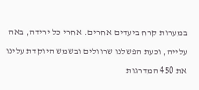במערות קרח ביעדים אחרים. אחרי כל ירידה, באה עלייה, וכעת הפשלנו שרוולים ובשמש היוקדת עלינו את 450 המדרגות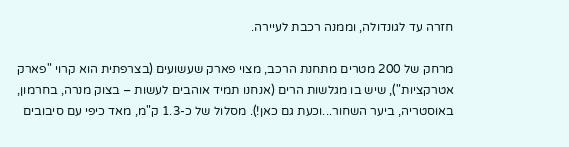חזרה עד לגונדולה, וממנה רכבת לעיירה.

מרחק של 200 מטרים מתחנת הרכב, מצוי פארק שעשועים (בצרפתית הוא קרוי "פארק אטרקציות"), שיש בו מגלשות הרים (אנחנו תמיד אוהבים לעשות – בצוק מנרה, בחרמון, באוסטריה, ביער השחור...וכעת גם כאן!). מסלול של כ-1.3 ק"מ, מאד כיפי עם סיבובים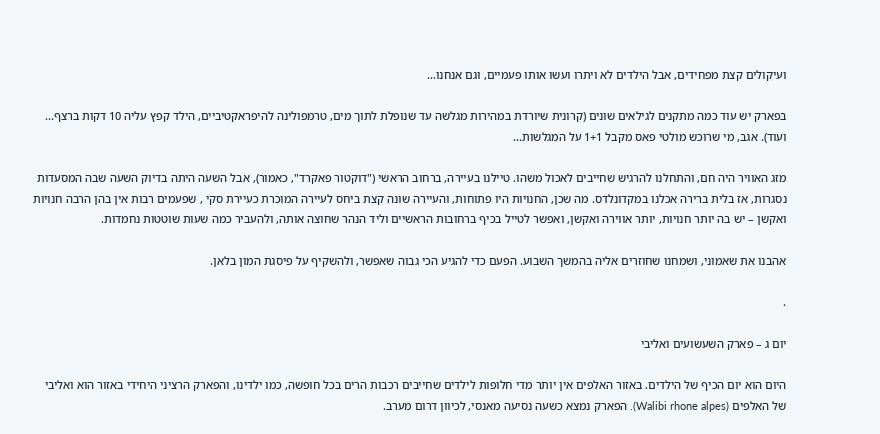ועיקולים קצת מפחידים, אבל הילדים לא ויתרו ועשו אותו פעמיים, וגם אנחנו...

בפארק יש עוד כמה מתקנים לגילאים שונים (קרונית שיורדת במהירות מגלשה עד שנופלת לתוך מים, טרמפולינה להיפראקטיביים, הילד קפץ עליה 10 דקות ברצף... ועוד). אגב, מי שרוכש מולטי פאס מקבל 1+1 על המגלשות...

מזג האוויר היה חם, והתחלנו להרגיש שחייבים לאכול משהו. טיילנו בעיירה, ברחוב הראשי ("דוקטור פאקרד", כאמור), אבל השעה היתה בדיוק השעה שבה המסעדות נסגרות, אז בלית ברירה אכלנו במקדונלדס. מה שכן, החנויות היו פתוחות, והעיירה שונה קצת ביחס לעיירה המוכרת כעיירת סקי , שפעמים רבות אין בהן הרבה חנויות ואקשן – יש בה יותר חנויות, יותר אווירה ואקשן, ואפשר לטייל בכיף ברחובות הראשיים וליד הנהר שחוצה אותה, ולהעביר כמה שעות שוטטות נחמדות.

אהבנו את שאמוני, ושמחנו שחוזרים אליה בהמשך השבוע. הפעם כדי להגיע הכי גבוה שאפשר, ולהשקיף על פיסגת המון בלאן.

.

יום ג – פארק השעשועים ואליבי

היום הוא יום הכיף של הילדים. באזור האלפים אין יותר מדי חלופות לילדים שחייבים רכבות הרים בכל חופשה, כמו ילדינו, והפארק הרציני היחידי באזור הוא ואליבי של האלפים (Walibi rhone alpes). הפארק נמצא כשעה נסיעה מאנסי, לכיוון דרום מערב.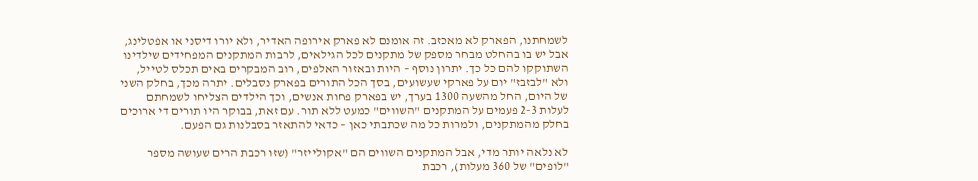לשמחתנו, הפארק לא מאכזב. זה אומנם לא פארק אירופה האדיר, ולא יורו דיסני או אפטלינג, אבל יש בו בהחלט מבחר מספק של מתקנים לכל הגילאים, לרבות המתקנים המפחידים שילדינו השתוקקו להם כל כך. יתרון נוסף – היות ובאזור האלפים, רוב המבקרים באים תכלס לטייל, ולא "לבזבז" יום על פארקי שעשועים, בסך הכל התורים בפארק נסבלים. יתרה מכך, בחלק השני של היום, החל מהשעה 1300 בערך, יש בפארק פחות אנשים, וכך הילדים הצליחו לשמחתם לעלות 2-3 פעמים על המתקנים "השווים" כמעט ללא תור. עם זאת, בבוקר היו תורים די ארוכים בחלק מהמתקנים, ולמרות כל מה שכתבתי כאן – כדאי להתאזר בסבלנות גם הפעם.

לא נלאה יותר מדי, אבל המתקנים השווים הם "אקולייזר" (שזו רכבת הרים שעושה מספר "לופים" של 360 מעלות), רכבת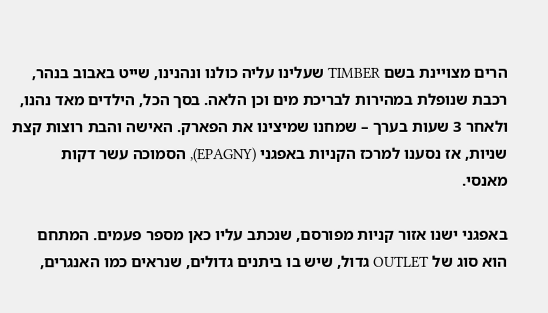הרים מצויינת בשם TIMBER שעלינו עליה כולנו ונהנינו, שייט באבוב בנהר, רכבת שנופלת במהירות לבריכת מים וכן הלאה. בסך הכל, הילדים מאד נהנו, ולאחר 3 שעות בערך – שמחנו שמיצינו את הפארק. האישה והבת רוצות קצת שניות, אז נסענו למרכז הקניות באפגני (EPAGNY), הסמוכה עשר דקות מאנסי.

באפגני ישנו אזור קניות מפורסם, שנכתב עליו כאן מספר פעמים. המתחם הוא סוג של OUTLET גדול, שיש בו ביתנים גדולים, שנראים כמו האנגרים,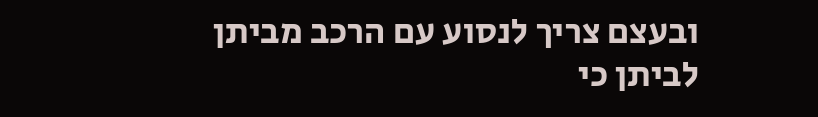ובעצם צריך לנסוע עם הרכב מביתן לביתן כי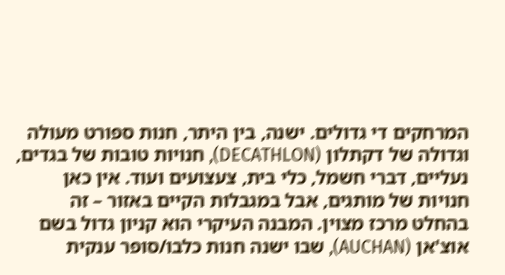המרחקים די גדולים. ישנה, בין היתר, חנות ספורט מעולה וגדולה של דקתלון (DECATHLON), חנויות טובות של בגדים, נעליים, דברי חשמל, כלי בית, צעצועים ועוד. אין כאן חנויות של מותגים, אבל במגבלות הקיים באזור – זה בהחלט מרכז מצוין. המבנה העיקרי הוא קניון גדול בשם אוצ'אן (AUCHAN), שבו ישנה חנות כלבו/סופר ענקית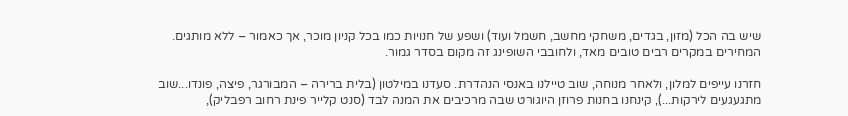שיש בה הכל (מזון, בגדים, משחקי מחשב, חשמל ועוד) ושפע של חנויות כמו בכל קניון מוכר, אך כאמור – ללא מותגים. המחירים במקרים רבים טובים מאד, ולחובבי השופינג זה מקום בסדר גמור.

חזרנו עייפים למלון, ולאחר מנוחה, שוב טיילנו באנסי הנהדרת. סעדנו במילטון (בלית ברירה – המבורגר, פיצה, פונדו...שוב מתגעגעים לירקות...), קינחנו בחנות פרוזן היוגורט שבה מרכיבים את המנה לבד (סנט קלייר פינת רחוב רפבליק),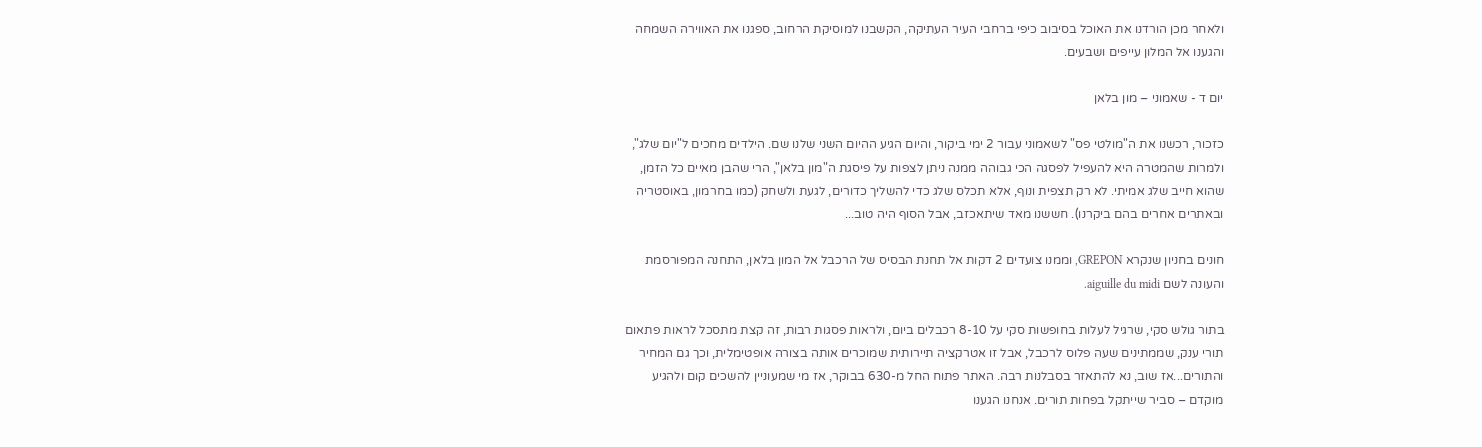ולאחר מכן הורדנו את האוכל בסיבוב כיפי ברחבי העיר העתיקה, הקשבנו למוסיקת הרחוב, ספגנו את האווירה השמחה והגענו אל המלון עייפים ושבעים.

יום ד - שאמוני – מון בלאן

כזכור, רכשנו את ה"מולטי פס" לשאמוני עבור 2 ימי ביקור, והיום הגיע ההיום השני שלנו שם. הילדים מחכים ל"יום שלג", ולמרות שהמטרה היא להעפיל לפסגה הכי גבוהה ממנה ניתן לצפות על פיסגת ה"מון בלאן", הרי שהבן מאיים כל הזמן, שהוא חייב שלג אמיתי. לא רק תצפית ונוף, אלא תכלס שלג כדי להשליך כדורים, לגעת ולשחק (כמו בחרמון, באוסטריה ובאתרים אחרים בהם ביקרנו). חששנו מאד שיתאכזב, אבל הסוף היה טוב...

חונים בחניון שנקרא GREPON, וממנו צועדים 2 דקות אל תחנת הבסיס של הרכבל אל המון בלאן, התחנה המפורסמת והעונה לשם aiguille du midi.

בתור גולש סקי, שרגיל לעלות בחופשות סקי על 8-10 רכבלים ביום, ולראות פסגות רבות, זה קצת מתסכל לראות פתאום תורי ענק, שממתינים שעה פלוס לרכבל, אבל זו אטרקציה תיירותית שמוכרים אותה בצורה אופטימלית, וכך גם המחיר והתורים...אז שוב, נא להתאזר בסבלנות רבה. האתר פתוח החל מ-630 בבוקר, אז מי שמעוניין להשכים קום ולהגיע מוקדם – סביר שייתקל בפחות תורים. אנחנו הגענו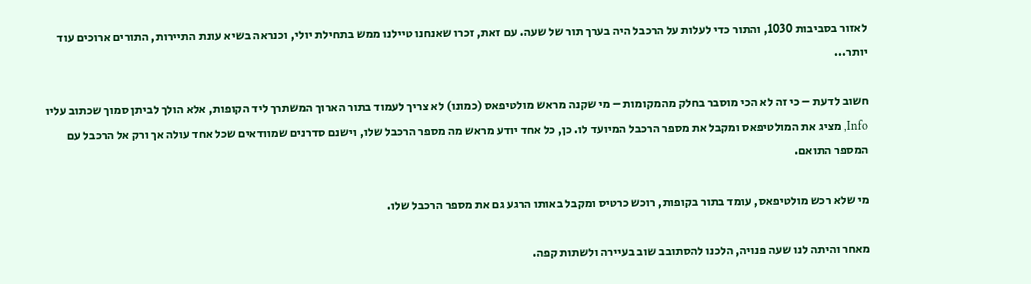לאזור בסביבות 1030, והתור כדי לעלות על הרכבל היה בערך תור של שעה. עם זאת, זכרו שאנחנו טיילנו ממש בתחילת יולי, וכנראה בשיא עונת התיירות, התורים ארוכים עוד יותר...

חשוב לדעת – כי זה לא הכי מוסבר בחלק מהמקומות – מי שקנה מראש מולטיפאס (כמונו) לא צריך לעמוד בתור הארוך המשתרך ליד הקופות, אלא הולך לביתן סמוך שכתוב עליו Info, מציג את המולטיפאס ומקבל את מספר הרכבל המיועד לו. כן, כל אחד יודע מראש מה מספר הרכבל שלו, וישנם סדרנים שמוודאים שכל אחד עולה אך ורק אל הרכבל עם המספר התואם.

מי שלא רכש מולטיפאס, עומד בתור בקופות, רוכש כרטיס ומקבל באותו הרגע גם את מספר הרכבל שלו.

מאחר והיתה לנו שעה פנויה, הלכנו להסתובב שוב בעיירה ולשתות קפה.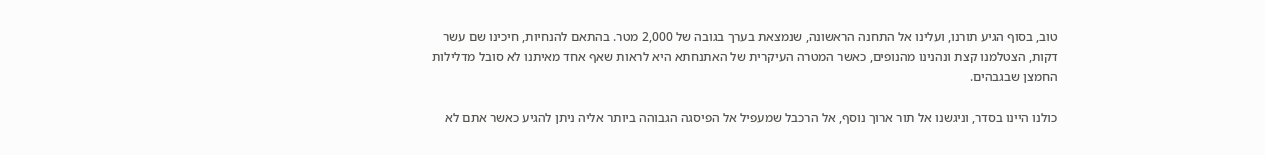טוב, בסוף הגיע תורנו, ועלינו אל התחנה הראשונה, שנמצאת בערך בגובה של 2,000 מטר. בהתאם להנחיות, חיכינו שם עשר דקות, הצטלמנו קצת ונהנינו מהנופים, כאשר המטרה העיקרית של האתנחתא היא לראות שאף אחד מאיתנו לא סובל מדלילות החמצן שבגבהים.

כולנו היינו בסדר, וניגשנו אל תור ארוך נוסף, אל הרכבל שמעפיל אל הפיסגה הגבוהה ביותר אליה ניתן להגיע כאשר אתם לא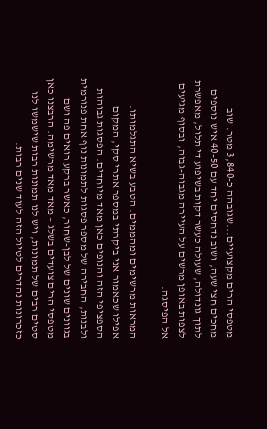מטפסי הרים מקצועיים...שגובהה כ-3,840 מטר. שוב מחכים חצי שעה, ושוב נדחסים יחד עם 40-50 איש נוספים לתוך גונדולה, שעולה כעשר דקות בשיפוע די תלול, מאפשרת לצפות באופן מרשים על העיירה מגבוה-גבוה, ובסוף מגיעים אל הפיסגה.

המראות מרשימים ומהממים. הטבע בשיא התגלמותו. אפילו שכאמור אני ביקרתי במספר אתרי סקי, המקום הספציפי הזה והנופים כאן מאד מיוחדים. הפסגות גבוהות ולבנות, החבירה של מספר פסגות לתמונות נוף אחת פנורמית בגוונים שונים של לבן-שחור, כאשר ברקע רואים פה ושם מטפסי הרים צועדים בשלג – מאד מאד מרשימה. הרבצנו כאן סטים רבים של תמונות, ויש לנו תמונות רבות שישמשו לנו כזכרונות נהדרים לטיול הזה לעוד שנים רבות.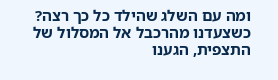ומה עם השלג שהילד כל כך רצה? כשצעדנו מהרכבל אל המסלול של התצפית, הגענו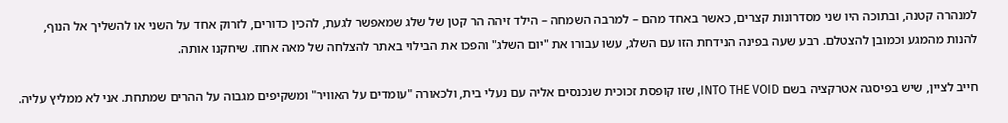למנהרה קטנה, ובתוכה היו שני מסדרונות קצרים, כאשר באחד מהם – למרבה השמחה – הילד זיהה הר קטן של שלג שמאפשר לגעת, להכין כדורים, לזרוק אחד על השני או להשליך אל הנוף, להנות מהמגע וכמובן להצטלם. רבע שעה בפינה הנידחת הזו עם השלג, עשו עבורו את "יום השלג" והפכו את הבילוי באתר להצלחה של מאה אחוז. שיחקנו אותה.

חייב לציין, שיש בפיסגה אטרקציה בשם INTO THE VOID, שזו קופסת זכוכית שנכנסים אליה עם נעלי בית, ולכאורה "עומדים על האוויר" ומשקיפים מגבוה על ההרים שמתחת. אני לא ממליץ עליה.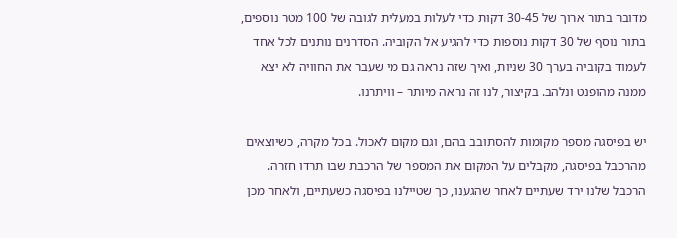מדובר בתור ארוך של 30-45 דקות כדי לעלות במעלית לגובה של 100 מטר נוספים, בתור נוסף של 30 דקות נוספות כדי להגיע אל הקוביה. הסדרנים נותנים לכל אחד לעמוד בקוביה בערך 30 שניות, ואיך שזה נראה גם מי שעבר את החוויה לא יצא ממנה מהופנט ונלהב. בקיצור, לנו זה נראה מיותר – וויתרנו.

יש בפיסגה מספר מקומות להסתובב בהם, וגם מקום לאכול. בכל מקרה, כשיוצאים מהרכבל בפיסגה, מקבלים על המקום את המספר של הרכבת שבו תרדו חזרה. הרכבל שלנו ירד שעתיים לאחר שהגענו, כך שטיילנו בפיסגה כשעתיים, ולאחר מכן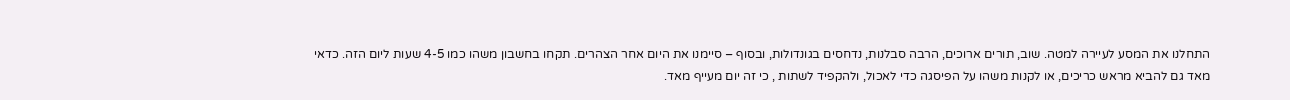התחלנו את המסע לעיירה למטה. שוב, תורים ארוכים, הרבה סבלנות, נדחסים בגונדולות, ובסוף – סיימנו את היום אחר הצהרים. תקחו בחשבון משהו כמו 4-5 שעות ליום הזה. כדאי מאד גם להביא מראש כריכים, או לקנות משהו על הפיסגה כדי לאכול, ולהקפיד לשתות , כי זה יום מעייף מאד.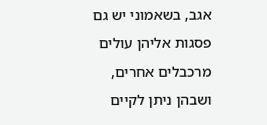אגב, בשאמוני יש גם פסגות אליהן עולים מרכבלים אחרים, ושבהן ניתן לקיים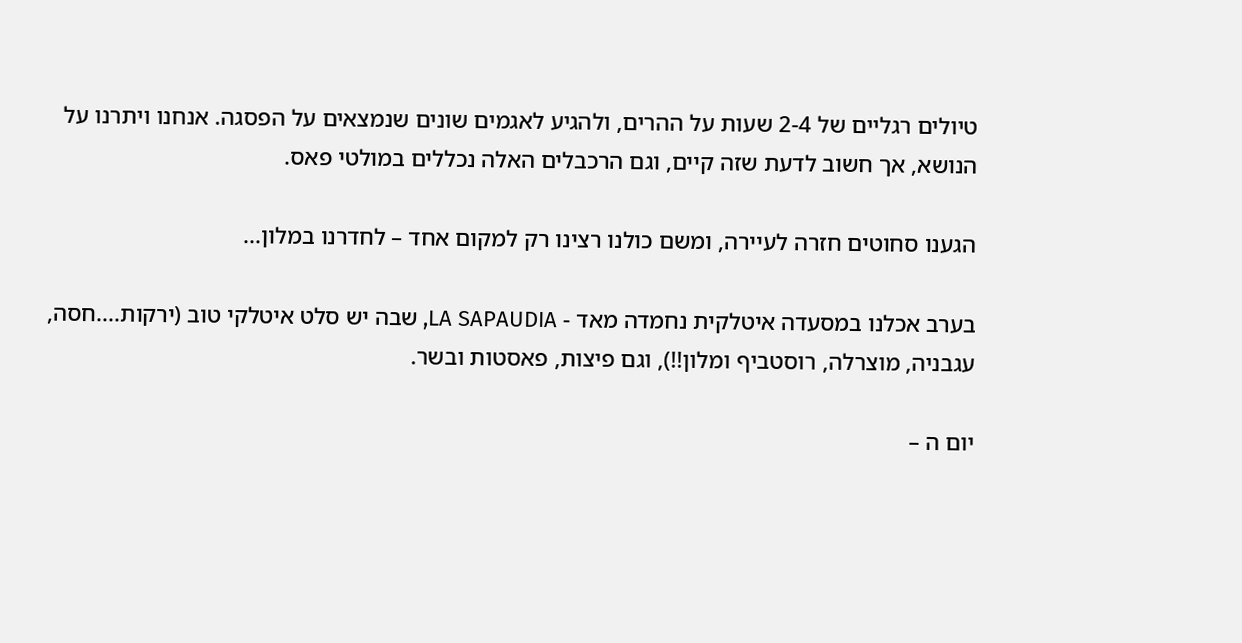טיולים רגליים של 2-4 שעות על ההרים, ולהגיע לאגמים שונים שנמצאים על הפסגה. אנחנו ויתרנו על הנושא, אך חשוב לדעת שזה קיים, וגם הרכבלים האלה נכללים במולטי פאס.

הגענו סחוטים חזרה לעיירה, ומשם כולנו רצינו רק למקום אחד – לחדרנו במלון...

בערב אכלנו במסעדה איטלקית נחמדה מאד - LA SAPAUDIA, שבה יש סלט איטלקי טוב (ירקות....חסה, עגבניה, מוצרלה, רוסטביף ומלון!!), וגם פיצות, פאסטות ובשר.

יום ה –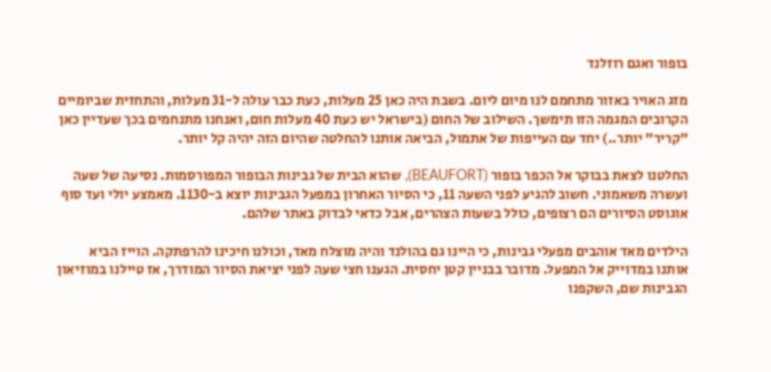בופור ואגם רוזלנד

מזג האויר באזור מתחמם לנו מיום ליום. בשבת היה כאן 25 מעלות, כעת כבר עולה ל-31 מעלות, והתחזית שביומיים הקרובים המגמה הזו תימשך. השילוב של החום (בישראל יש כעת 40 מעלות חום, ואנחנו מתנחמים בכך שעדיין כאן "קריר" יותר..) יחד עם העייפות של אתמול, הביאה אותנו להחלטה שהיום הזה יהיה קל יותר.

החלטנו לצאת בבוקר אל הכפר בופור (BEAUFORT), שהוא הבית של גבינות הבופור המפורסמות. נסיעה של שעה ועשרה משאמוני. חשוב להגיע לפני השעה 11, כי הסיור האחרון במפעל הגבינות יוצא ב-1130. מאמצע יולי ועד סוף אוגוסט הסיורים הם רצופים, כולל בשעות הצהרים, אבל כדאי לבדוק באתר שלהם.

הילדים מאד אוהבים מפעלי גבינות, כי היינו גם בהולנד והיה מוצלח מאד, וכולנו חיכינו להרפתקה. הוייז הביא אותנו במדוייק אל המפעל. מדובר בבניין קטן יחסית. הגענו חצי שעה לפני יציאת הסיור המודרך, אז טיילנו במוזיאון הגבינות שם, השקפנו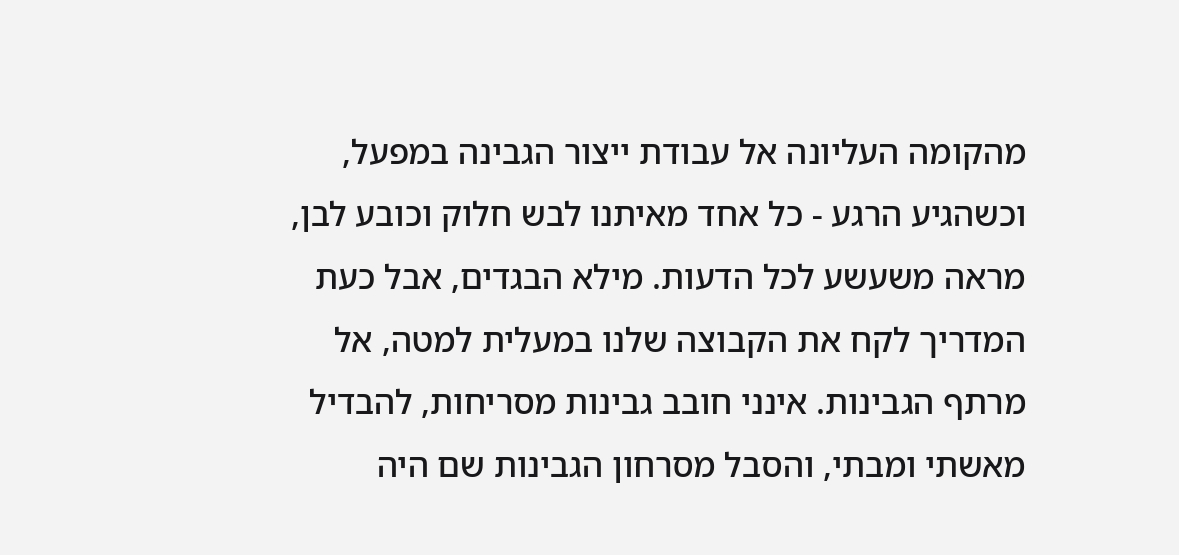מהקומה העליונה אל עבודת ייצור הגבינה במפעל, וכשהגיע הרגע - כל אחד מאיתנו לבש חלוק וכובע לבן, מראה משעשע לכל הדעות. מילא הבגדים, אבל כעת המדריך לקח את הקבוצה שלנו במעלית למטה, אל מרתף הגבינות. אינני חובב גבינות מסריחות, להבדיל מאשתי ומבתי, והסבל מסרחון הגבינות שם היה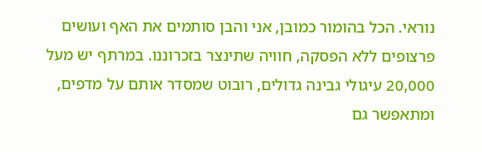נוראי. הכל בהומור כמובן, אני והבן סותמים את האף ועושים פרצופים ללא הפסקה, חוויה שתינצר בזכרוננו. במרתף יש מעל 20,000 עיגולי גבינה גדולים, רובוט שמסדר אותם על מדפים, ומתאפשר גם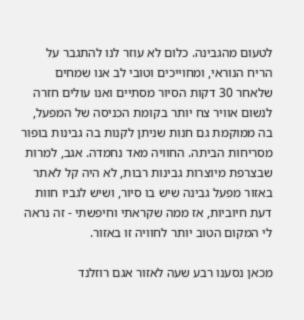לטעום מהגבינה. כלום לא עוזר לנו להתגבר על הריח הנוראי, ומחוייכים וטובי לב אנו שמחים שלאחר 30 דקות הסיור מסתיים ואנו עולים חזרה לנשום אוויר צח יותר בקומת הכניסה של המפעל, בה ממוקמת גם חנות שניתן לקנות בה גבינות בופור מסריחות הביתה. החוויה מאד נחמדה. אגב, למרות שבצרפת מיוצרות גבינות רבות, לא היה קל לאתר באזור מפעל גבינה שיש בו סיור, ושיש לגביו חוות דעת חיוביות, אז ממה שקראתי וחיפשתי - זה נראה לי המקום הטוב יותר לחוויה זו באזור.

מכאן נסענו רבע שעה לאזור אגם רוזלנד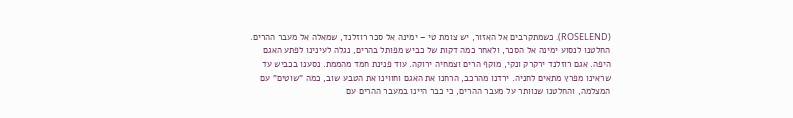(ROSELEND). כשמתקרבים אל האזור, יש צומת טי – ימינה אל סכר רוזלנד, שמאלה אל מעבר ההרים. החלטנו לנסוע ימינה אל הסכר, ולאחר כמה דקות של כביש מפותל בהרים, נגלה לעינינו לפתע האגם היפה. אגם רוזלנד ירקרק ונקי, מוקף הרים וצמחיה ירוקה. עוד פנינת חמד מהממת. נסענו בכביש עד שראינו מפרץ מתאים לחניה. ירדנו מהרכב, הרחנו את האגם וחווינו את הטבע שוב, כמה "שוטים" עם המצלמה, והחלטנו שנוותר על מעבר ההרים, כי כבר היינו במעבר ההרים עם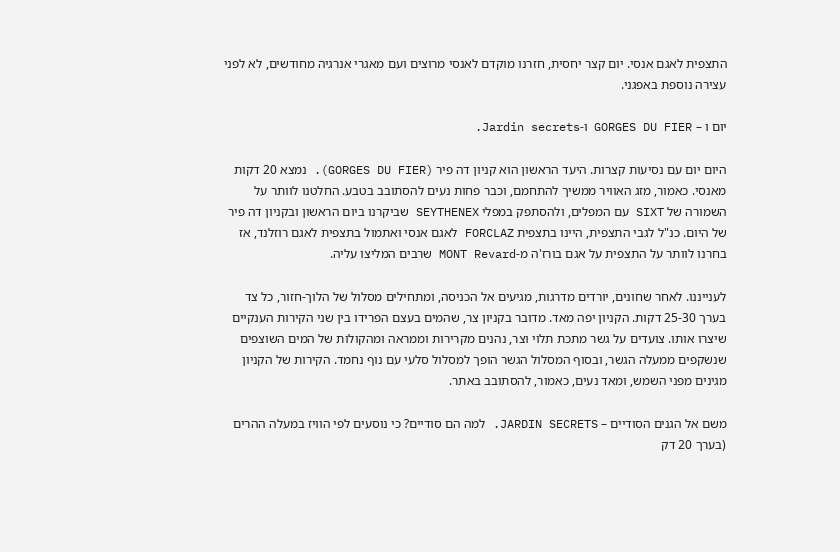התצפית לאגם אנסי. יום קצר יחסית, חזרנו מוקדם לאנסי מרוצים ועם מאגרי אנרגיה מחודשים, לא לפני עצירה נוספת באפגני.

יום ו – GORGES DU FIER ו-Jardin secrets.

היום יום עם נסיעות קצרות. היעד הראשון הוא קניון דה פיר (GORGES DU FIER). נמצא 20 דקות מאנסי. כאמור, מזג האוויר ממשיך להתחמם, וכבר פחות נעים להסתובב בטבע. החלטנו לוותר על השמורה של SIXT עם המפלים, ולהסתפק במפלי SEYTHENEX שביקרנו ביום הראשון ובקניון דה פיר של היום. כנ"ל לגבי התצפית, היינו בתצפית FORCLAZ לאגם אנסי ואתמול בתצפית לאגם רוזלנד, אז בחרנו לוותר על התצפית על אגם בורז'ה מ-MONT Revard שרבים המליצו עליה.

לענייננו. לאחר שחונים, יורדים מדרגות, מגיעים אל הכניסה, ומתחילים מסלול של הלוך-חזור, כל צד בערך 25-30 דקות. הקניון יפה מאד. מדובר בקניון צר, שהמים בעצם הפרידו בין שני הקירות הענקיים שיצרו אותו. צועדים על גשר מתכת תלוי וצר, נהנים מקרירות וממראה ומהקולות של המים השוצפים שנשקפים ממעלה הגשר, ובסוף המסלול הגשר הופך למסלול סלעי עם נוף נחמד. הקירות של הקניון מגינים מפני השמש, ומאד נעים, כאמור, להסתובב באתר.

משם אל הגנים הסודיים – JARDIN SECRETS. למה הם סודיים? כי נוסעים לפי הוויז במעלה ההרים (בערך 20 דק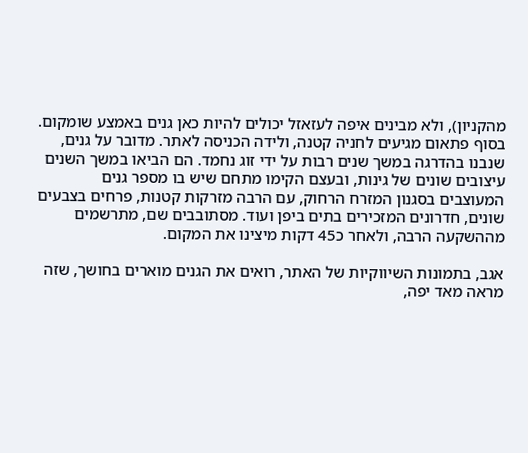מהקניון), ולא מבינים איפה לעזאזל יכולים להיות כאן גנים באמצע שומקום. בסוף פתאום מגיעים לחניה קטנה, ולידה הכניסה לאתר. מדובר על גנים, שנבנו בהדרגה במשך שנים רבות על ידי זוג נחמד. הם הביאו במשך השנים עיצובים שונים של גינות, ובעצם הקימו מתחם שיש בו מספר גנים המעוצבים בסגנון המזרח הרחוק, עם הרבה מזרקות קטנות, פרחים בצבעים שונים, חדרונים המזכירים בתים ביפן ועוד. מסתובבים שם, מתרשמים מההשקעה הרבה, ולאחר כ45 דקות מיצינו את המקום.

אגב, בתמונות השיווקיות של האתר, רואים את הגנים מוארים בחושך, שזה מראה מאד יפה,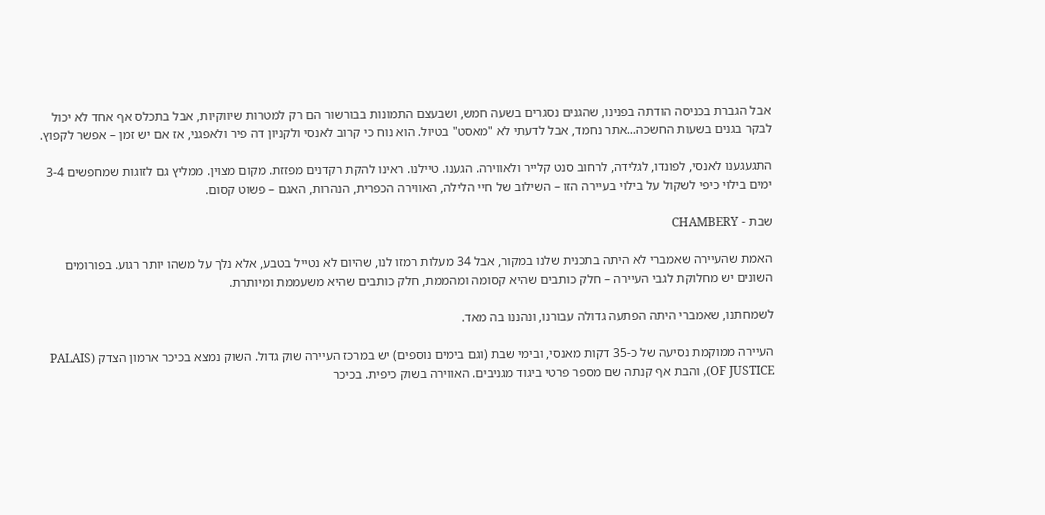אבל הגברת בכניסה הודתה בפנינו, שהגנים נסגרים בשעה חמש, ושבעצם התמונות בבורשור הם רק למטרות שיווקיות, אבל בתכלס אף אחד לא יכול לבקר בגנים בשעות החשכה...אתר נחמד, אבל לדעתי לא "מאסט" בטיול. הוא נוח כי קרוב לאנסי ולקניון דה פיר ולאפגני, אז אם יש זמן – אפשר לקפוץ.

התגעגענו לאנסי, לפונדו, לגלידה, לרחוב סנט קלייר ולאווירה. הגענו. טיילנו. ראינו להקת רקדנים מפזזת. מקום מצוין. ממליץ גם לזוגות שמחפשים 3-4 ימים בילוי כיפי לשקול על בילוי בעיירה הזו – השילוב של חיי הלילה, האווירה הכפרית, הנהרות, האגם – פשוט קסום.

שבת - CHAMBERY

האמת שהעיירה שאמברי לא היתה בתכנית שלנו במקור, אבל 34 מעלות רמזו לנו, שהיום לא נטייל בטבע, אלא נלך על משהו יותר רגוע. בפורומים השונים יש מחלוקת לגבי העיירה – חלק כותבים שהיא קסומה ומהממת, חלק כותבים שהיא משעממת ומיותרת.

לשמחתנו, שאמברי היתה הפתעה גדולה עבורנו, ונהננו בה מאד.

העיירה ממוקמת נסיעה של כ-35 דקות מאנסי, ובימי שבת (וגם בימים נוספים) יש במרכז העיירה שוק גדול. השוק נמצא בכיכר ארמון הצדק (PALAIS OF JUSTICE), והבת אף קנתה שם מספר פרטי ביגוד מגניבים. האווירה בשוק כיפית. בכיכר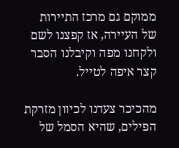ממוקם גם מרכז התיירות של העיירה, אז קפצנו לשם ולקחנו מפה וקיבלנו הסבר קצר איפה לטייל.

מהכיכר צעדנו לכיוון מזרקת הפילים, שהיא הסמל של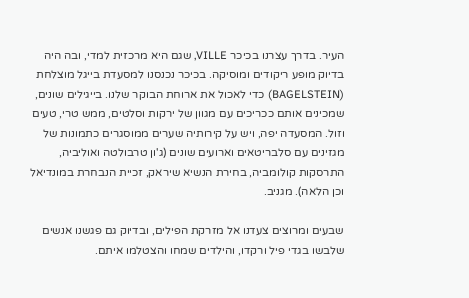העיר. בדרך עצרנו בכיכר VILLE, שגם היא מרכזית למדי, ובה היה בדיוק מופע ריקודים ומוסיקה. בכיכר נכנסנו למסעדת בייגל מוצלחת (BAGELSTEIN) כדי לאכול את ארוחת הבוקר שלנו. בייגילים שונים, שמכינים אותם ככריכים עם מגוון של ירקות וסלטים, ממש טרי, טעים וזול. המסעדה יפה, ויש על קירותיה שערים ממוסגרים כתמונות של מגזינים עם סלבריטאים וארועים שונים (ג'ון טרבולטה ואוליביה, התרסקות קולומביה, בחירת הנשיא שיראק, זכיית הנבחרת במונדיאל וכן הלאה). מגניב.

שבעים ומרוצים צעדנו אל מזרקת הפילים, ובדיוק גם פגשנו אנשים שלבשו בגדי פיל ורקדו, והילדים שמחו והצטלמו איתם.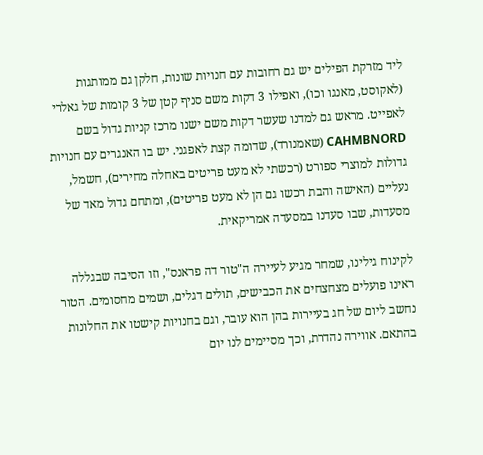ליד מזרקת הפילים יש גם רחובות עם חנויות שונות, חלקן גם ממותגות (לאקוסט, מאנגו וכו), ואפילו 3 דקות משם סניף קטן של 3 קומות של גאלרי לאפייט. מראש גם למדנו שעשר דקות משם ישנו מרכז קניות גדול בשם CAHMBNORD (שאמנורד), שדומה קצת לאפגני. יש בו האנגרים עם חנויות גדולות למוצרי ספורט (רכשתי לא מעט פריטים באחלה מחירים), חשמל, נעליים (האישה והבת רכשו גם הן לא מעט פריטים), ומתחם גדול מאד של מסעדות, שבו סעדנו במסעדה אמריקאית.

לקינוח גילינו, שמחר מגיע לעיירה ה"טור דה פראנס", וזו הסיבה שבגללה ראינו פועלים מצחצחים את הכבישים, תולים דגלים, ושמים מחסומים. הטור נחשב ליום של חג בעיירות בהן הוא עובר, וגם בחנויות קישטו את החלונות בהתאם. אווירה נהדרת, וכך מסיימים לנו יום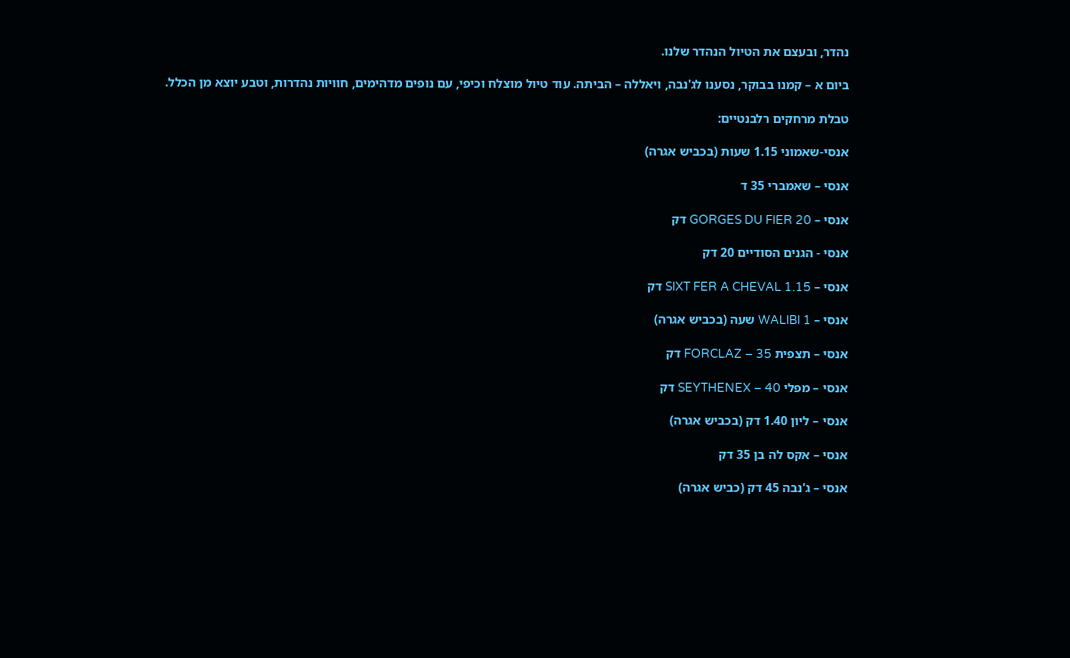נהדר, ובעצם את הטיול הנהדר שלנו.

ביום א – קמנו בבוקר, נסענו לג'נבה, ויאללה – הביתה. עוד טיול מוצלח וכיפי, עם נופים מדהימים, חוויות נהדרות, וטבע יוצא מן הכלל.

טבלת מרחקים רלבנטיים:

אנסי-שאמוני 1.15 שעות (בכביש אגרה)

אנסי – שאמברי 35 ד

אנסי – GORGES DU FIER 20 דק

אנסי - הגנים הסודיים 20 דק

אנסי – SIXT FER A CHEVAL 1.15 דק

אנסי – WALIBI 1 שעה (בכביש אגרה)

אנסי – תצפית FORCLAZ – 35 דק

אנסי – מפלי SEYTHENEX – 40 דק

אנסי – ליון 1.40 דק (בכביש אגרה)

אנסי – אקס לה בן 35 דק

אנסי – ג'נבה 45 דק (כביש אגרה)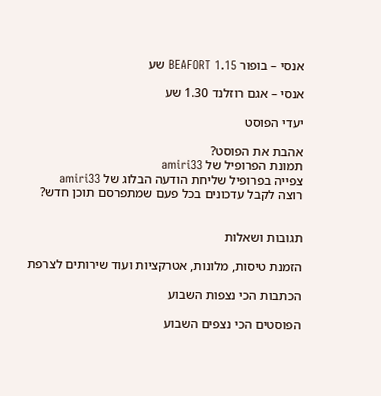אנסי – בופור BEAFORT 1.15 שע

אנסי – אגם רוזלנד 1.30 שע

יעדי הפוסט

אהבת את הפוסט?
תמונת הפרופיל של amiri33
צפייה בפרופיל שליחת הודעה הבלוג של amiri33
רוצה לקבל עדכונים בכל פעם שמתפרסם תוכן חדש?


תגובות ושאלות

הזמנת טיסות, מלונות, אטרקציות ועוד שירותים לצרפת

הכתבות הכי נצפות השבוע

הפוסטים הכי נצפים השבוע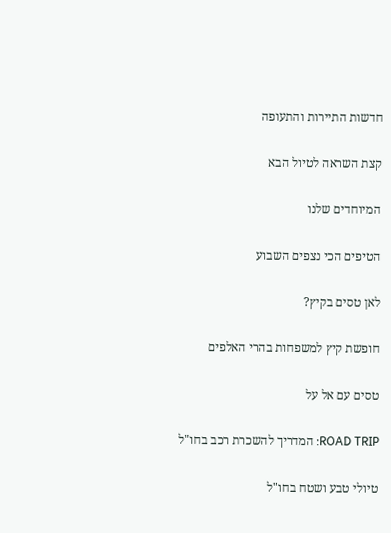חדשות התיירות והתעופה

קצת השראה לטיול הבא

המיוחדים שלנו

הטיפים הכי נצפים השבוע

לאן טסים בקיץ?

חופשת קיץ למשפחות בהרי האלפים

טסים עם אל על

ROAD TRIP: המדריך להשכרת רכב בחו"ל

טיולי טבע ושטח בחו"ל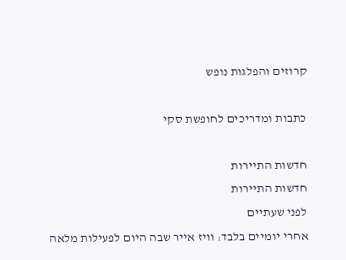קרוזים והפלגות נופש

כתבות ומדריכים לחופשת סקי

חדשות התיירות
חדשות התיירות
לפני שעתיים
אחרי יומיים בלבד: וויז אייר שבה היום לפעילות מלאה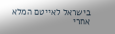בישראל לאייטם המלא
אחרי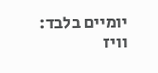יומיים בלבד: וויז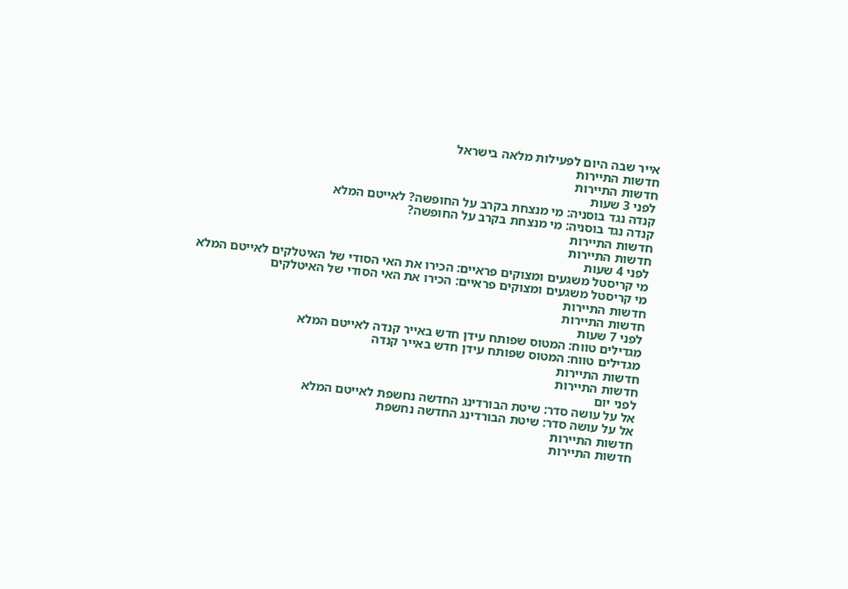אייר שבה היום לפעילות מלאה בישראל
חדשות התיירות
חדשות התיירות
לפני 3 שעות
קנדה נגד בוסניה: מי מנצחת בקרב על החופשה? לאייטם המלא
קנדה נגד בוסניה: מי מנצחת בקרב על החופשה?
חדשות התיירות
חדשות התיירות
לפני 4 שעות
מי קריסטל משגעים ומצוקים פראיים: הכירו את האי הסודי של האיטלקים לאייטם המלא
מי קריסטל משגעים ומצוקים פראיים: הכירו את האי הסודי של האיטלקים
חדשות התיירות
חדשות התיירות
לפני 7 שעות
מגדילים טווח: המטוס שפותח עידן חדש באייר קנדה לאייטם המלא
מגדילים טווח: המטוס שפותח עידן חדש באייר קנדה
חדשות התיירות
חדשות התיירות
לפני יום
אל על עושה סדר: שיטת הבורדינג החדשה נחשפת לאייטם המלא
אל על עושה סדר: שיטת הבורדינג החדשה נחשפת
חדשות התיירות
חדשות התיירות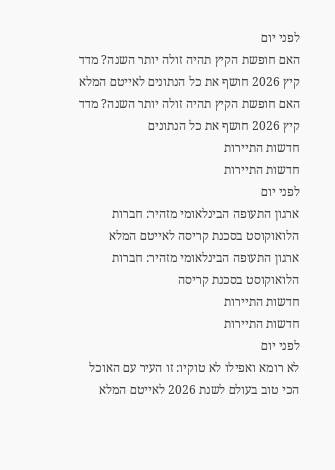לפני יום
האם חופשת הקיץ תהיה זולה יותר השנה? מדד קיץ 2026 חושף את כל הנתונים לאייטם המלא
האם חופשת הקיץ תהיה זולה יותר השנה? מדד קיץ 2026 חושף את כל הנתונים
חדשות התיירות
חדשות התיירות
לפני יום
ארגון התעופה הבינלאומי מזהיר: חברות הלואוקוסט בסכנת קריסה לאייטם המלא
ארגון התעופה הבינלאומי מזהיר: חברות הלואוקוסט בסכנת קריסה
חדשות התיירות
חדשות התיירות
לפני יום
לא רומא ואפילו לא טוקיו: זו העיר עם האוכל הכי טוב בעולם לשנת 2026 לאייטם המלא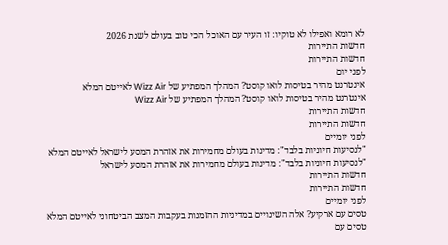לא רומא ואפילו לא טוקיו: זו העיר עם האוכל הכי טוב בעולם לשנת 2026
חדשות התיירות
חדשות התיירות
לפני יום
אינטרנט מהיר בטיסות לואו קוסט? המהלך המפתיע של Wizz Air לאייטם המלא
אינטרנט מהיר בטיסות לואו קוסט? המהלך המפתיע של Wizz Air
חדשות התיירות
חדשות התיירות
לפני יומיים
"לנסיעות חיוניות בלבד": מדינות בעולם מחמירות את אזהרת המסע לישראל לאייטם המלא
"לנסיעות חיוניות בלבד": מדינות בעולם מחמירות את אזהרת המסע לישראל
חדשות התיירות
חדשות התיירות
לפני יומיים
טסים עם ארקיע? אלה השינויים במדיניות ההזמנות בעקבות המצב הביטחוני לאייטם המלא
טסים עם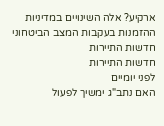ארקיע? אלה השינויים במדיניות ההזמנות בעקבות המצב הביטחוני
חדשות התיירות
חדשות התיירות
לפני יומיים
האם נתב"ג ימשיך לפעול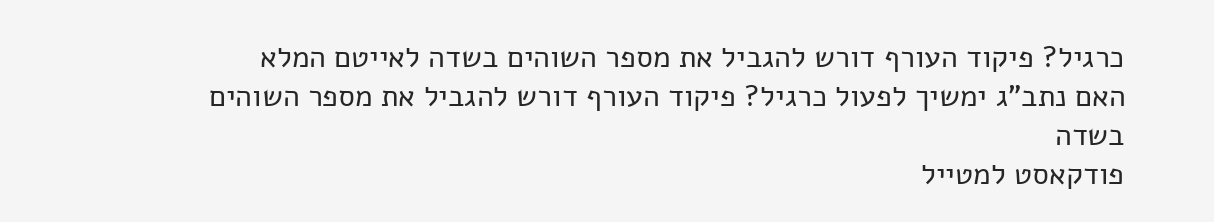כרגיל? פיקוד העורף דורש להגביל את מספר השוהים בשדה לאייטם המלא
האם נתב"ג ימשיך לפעול כרגיל? פיקוד העורף דורש להגביל את מספר השוהים בשדה
פודקאסט למטייל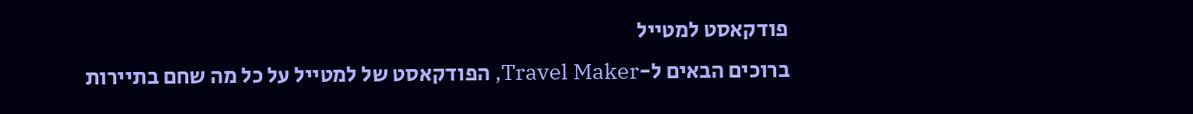פודקאסט למטייל
ברוכים הבאים ל-Travel Maker, הפודקאסט של למטייל על כל מה שחם בתיירות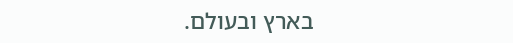בארץ ובעולם.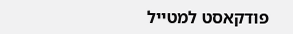פודקאסט למטייל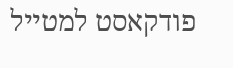פודקאסט למטייל